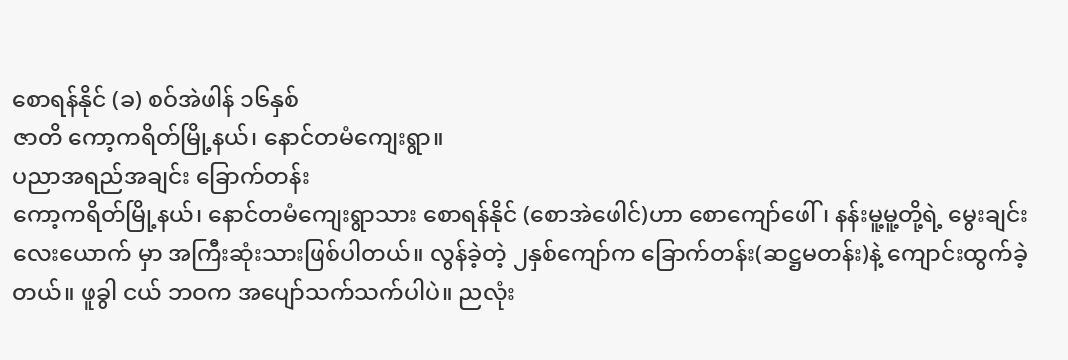စောရန်နိုင် (ခ) စဝ်အဲဖါန် ၁၆နှစ်
ဇာတိ ကော့ကရိတ်မြို့နယ်၊ နောင်တမံကျေးရွာ။
ပညာအရည်အချင်း ခြောက်တန်း
ကော့ကရိတ်မြို့နယ်၊ နောင်တမံကျေးရွာသား စောရန်နိုင် (စောအဲဖေါင်)ဟာ စောကျော်ဖေါ်၊ နန်းမူ့မူ့တို့ရဲ့ မွေးချင်း လေးယောက် မှာ အကြီးဆုံးသားဖြစ်ပါတယ်။ လွန်ခဲ့တဲ့ ၂နှစ်ကျော်က ခြောက်တန်း(ဆဋ္ဌမတန်း)နဲ့ ကျောင်းထွက်ခဲ့တယ်။ ဖူခွါ ငယ် ဘဝက အပျော်သက်သက်ပါပဲ။ ညလုံး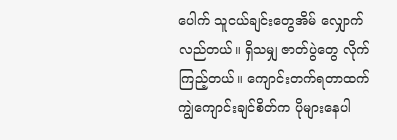ပေါက် သူငယ်ချင်းတွေအိမ် လျှောက်လည်တယ်။ ရှိသမျှ ဇာတ်ပွဲတွေ လိုက်ကြည့်တယ်။ ကျောင်းတက်ရတာထက် ကျွဲကျောင်းချင်စိတ်က ပိုများနေပါ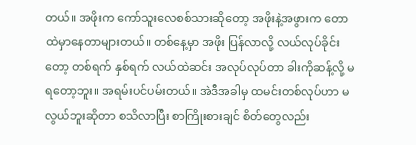တယ်။ အဖိုးက ကော်သူးလေစစ်သားဆိုတော့ အဖိုးနဲ့အဖွားက တောထဲမှာနေတာများတယ်။ တစ်နေ့မှာ အဖိုး ပြန်လာလို့ လယ်လုပ်ခိုင်းတော့ တစ်ရက် နှစ်ရက် လယ်ထဲဆင်း အလုပ်လုပ်တာ ခါးကိုဆန့်လို့ မရတော့ဘူး။ အရမ်းပင်ပမ်းတယ်။ အဲဒီအခါမှ ထမင်းတစ်လုပ်ဟာ မလွယ်ဘူးဆိုတာ စသိလာပြီး စာကြိုးစားချင် စိတ်တွေလည်း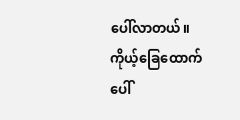ပေါ်လာတယ်။ ကိုယ့်ခြေထောက်ပေါ်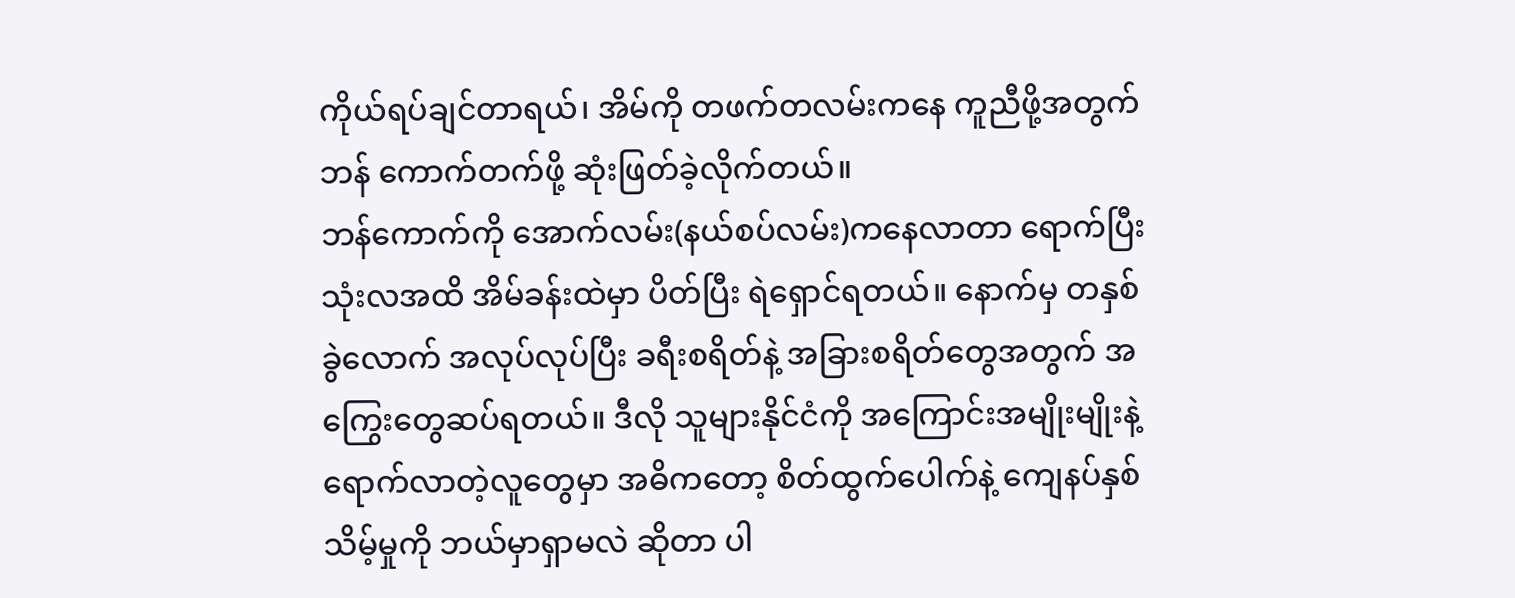ကိုယ်ရပ်ချင်တာရယ်၊ အိမ်ကို တဖက်တလမ်းကနေ ကူညီဖို့အတွက် ဘန် ကောက်တက်ဖို့ ဆုံးဖြတ်ခဲ့လိုက်တယ်။
ဘန်ကောက်ကို အောက်လမ်း(နယ်စပ်လမ်း)ကနေလာတာ ရောက်ပြီး သုံးလအထိ အိမ်ခန်းထဲမှာ ပိတ်ပြီး ရဲရှောင်ရတယ်။ နောက်မှ တနှစ်ခွဲလောက် အလုပ်လုပ်ပြီး ခရီးစရိတ်နဲ့ အခြားစရိတ်တွေအတွက် အကြွေးတွေဆပ်ရတယ်။ ဒီလို သူများနိုင်ငံကို အကြောင်းအမျိုးမျိုးနဲ့ ရောက်လာတဲ့လူတွေမှာ အဓိကတော့ စိတ်ထွက်ပေါက်နဲ့ ကျေနပ်နှစ်သိမ့်မှုကို ဘယ်မှာရှာမလဲ ဆိုတာ ပါ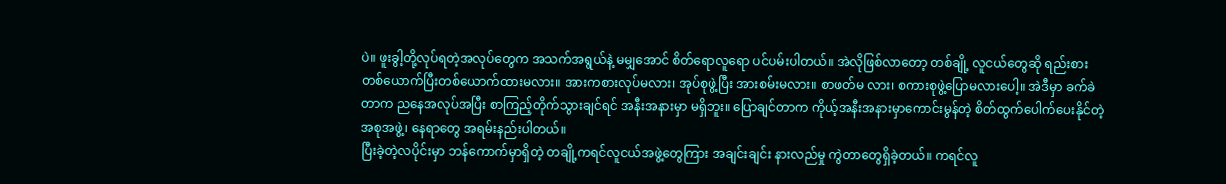ပဲ။ ဖူးခွါ့တို့လုပ်ရတဲ့အလုပ်တွေက အသက်အရွယ်နဲ့ မမျှအောင် စိတ်ရောလူရော ပင်ပမ်းပါတယ်။ အဲလိုဖြစ်လာတော့ တစ်ချို့ လူငယ်တွေဆို ရည်းစား တစ်ယောက်ပြီးတစ်ယောက်ထားမလား။ အားကစားလုပ်မလား၊ အုပ်စုဖွဲ့ပြီး အားစမ်းမလား။ စာဖတ်မ လား၊ စကားစုဖွဲ့ပြောမလားပေါ့။ အဲဒီမှာ ခက်ခဲတာက ညနေအလုပ်အပြီး စာကြည့်တိုက်သွားချင်ရင် အနီးအနားမှာ မရှိဘူး။ ပြောချင်တာက ကိုယ့်အနီးအနားမှာကောင်းမွန်တဲ့ စိတ်ထွက်ပေါက်ပေးနိုင်တဲ့ အစုအဖွဲ့၊ နေရာတွေ အရမ်းနည်းပါတယ်။
ပြီးခဲ့တဲ့လပိုင်းမှာ ဘန်ကောက်မှာရှိတဲ့ တချို့ကရင်လူငယ်အဖွဲ့တွေကြား အချင်းချင်း နားလည်မှု ကွဲတာတွေရှိခဲ့တယ်။ ကရင်လူ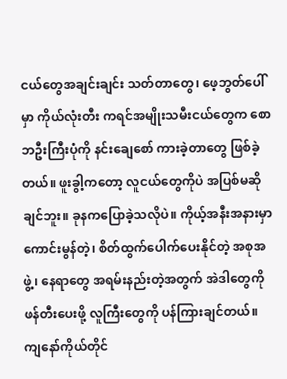ငယ်တွေအချင်းချင်း သတ်တာတွေ၊ ဖေ့ဘွတ်ပေါ်မှာ ကိုယ်လုံးတီး ကရင်အမျိုးသမီးငယ်တွေက စောဘဦးကြီးပုံကို နင်းချေစော် ကားခဲ့တာတွေ ဖြစ်ခဲ့တယ်။ ဖူးခွါ့ကတော့ လူငယ်တွေကိုပဲ အပြစ်မဆိုချင်ဘူး။ ခုနကပြောခဲ့သလိုပဲ။ ကိုယ့်အနီးအနားမှာ ကောင်းမွန်တဲ့၊ စိတ်ထွက်ပေါက်ပေးနိုင်တဲ့ အစုအဖွဲ့၊ နေရာတွေ အရမ်းနည်းတဲ့အတွက် အဲဒါတွေကိုဖန်တီးပေးဖို့ လူကြီးတွေကို ပန်ကြားချင်တယ်။
ကျနော်ကိုယ်တိုင်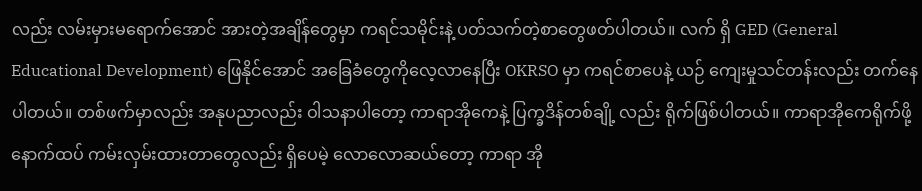လည်း လမ်းမှားမရောက်အောင် အားတဲ့အချိန်တွေမှာ ကရင်သမိုင်းနဲ့ ပတ်သက်တဲ့စာတွေဖတ်ပါတယ်။ လက် ရှိ GED (General Educational Development) ဖြေနိုင်အောင် အခြေခံတွေကိုလေ့လာနေပြီး OKRSO မှာ ကရင်စာပေနဲ့ ယဉ် ကျေးမှုသင်တန်းလည်း တက်နေပါတယ်။ တစ်ဖက်မှာလည်း အနုပညာလည်း ဝါသနာပါတော့ ကာရာအိုကေနဲ့ ပြက္ခဒိန်တစ်ချို့ လည်း ရိုက်ဖြစ်ပါတယ်။ ကာရာအိုကေရိုက်ဖို့ နောက်ထပ် ကမ်းလှမ်းထားတာတွေလည်း ရှိပေမဲ့ လောလောဆယ်တော့ ကာရာ အို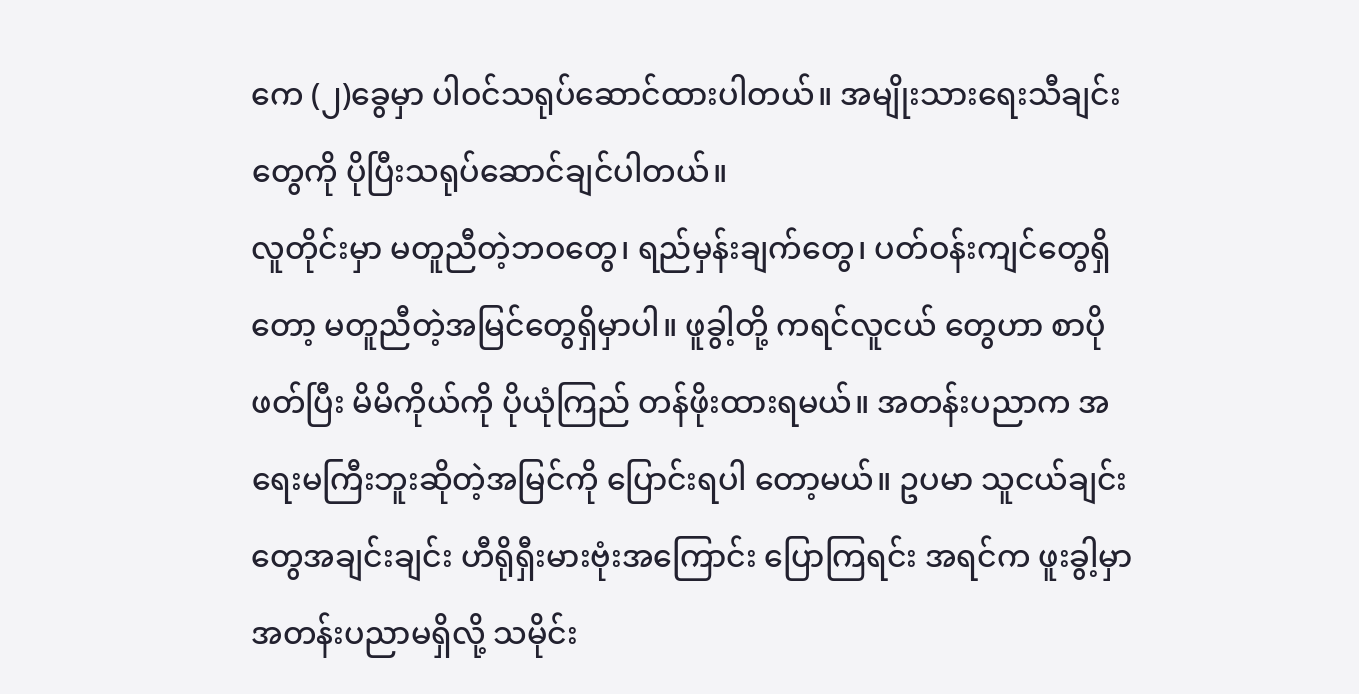ကေ (၂)ခွေမှာ ပါဝင်သရုပ်ဆောင်ထားပါတယ်။ အမျိုးသားရေးသီချင်းတွေကို ပိုပြီးသရုပ်ဆောင်ချင်ပါတယ်။
လူတိုင်းမှာ မတူညီတဲ့ဘဝတွေ၊ ရည်မှန်းချက်တွေ၊ ပတ်ဝန်းကျင်တွေရှိတော့ မတူညီတဲ့အမြင်တွေရှိမှာပါ။ ဖူခွါ့တို့ ကရင်လူငယ် တွေဟာ စာပိုဖတ်ပြီး မိမိကိုယ်ကို ပိုယုံကြည် တန်ဖိုးထားရမယ်။ အတန်းပညာက အရေးမကြီးဘူးဆိုတဲ့အမြင်ကို ပြောင်းရပါ တော့မယ်။ ဥပမာ သူငယ်ချင်းတွေအချင်းချင်း ဟီရိုရှီးမားဗုံးအကြောင်း ပြောကြရင်း အရင်က ဖူးခွါ့မှာ အတန်းပညာမရှိလို့ သမိုင်း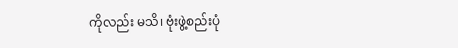ကိုလည်း မသိ၊ ဗုံးဖွဲ့စည်းပုံ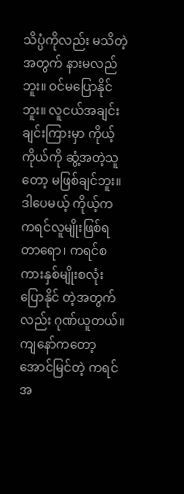သိပ္ပံကိုလည်း မသိတဲ့အတွက် နားမလည်ဘူး။ ဝင်မပြောနိုင်ဘူး။ လူငယ်အချင်းချင်းကြားမှာ ကိုယ့်ကိုယ်ကို ဆွံ့အတဲ့သူတော့ မဖြစ်ချင်ဘူး။ ဒါပေမယ့် ကိုယ့်က ကရင်လူမျိုးဖြစ်ရတာရော၊ ကရင်စကားနှစ်မျိုးစလုံး ပြောနိုင် တဲ့အတွက်လည်း ဂုဏ်ယူတယ်။ ကျနော်ကတော့ အောင်မြင်တဲ့ ကရင်အ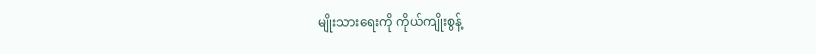မျိုးသားရေးကို ကိုယ်ကျိုးစွန့်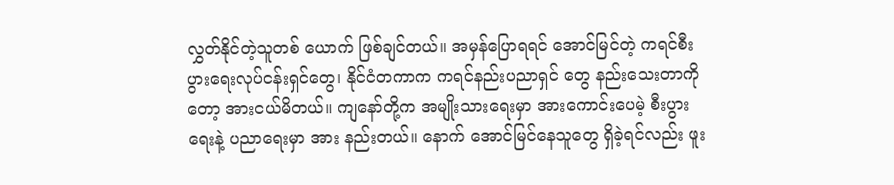လွှတ်နိုင်တဲ့သူတစ် ယောက် ဖြစ်ချင်တယ်။ အမှန်ပြောရရင် အောင်မြင်တဲ့ ကရင်စီးပွားရေးလုပ်ငန်းရှင်တွေ၊ နိုင်ငံတကာက ကရင်နည်းပညာရှင် တွေ နည်းသေးတာကိုတော့ အားငယ်မိတယ်။ ကျနော်တို့က အမျိုးသားရေးမှာ အားကောင်းပေမဲ့ စီးပွားရေးနဲ့ ပညာရေးမှာ အား နည်းတယ်။ နောက် အောင်မြင်နေသူတွေ ရှိခဲ့ရင်လည်း ဖူး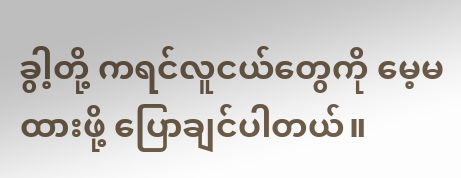ခွါ့တို့ ကရင်လူငယ်တွေကို မေ့မထားဖို့ ပြောချင်ပါတယ်။